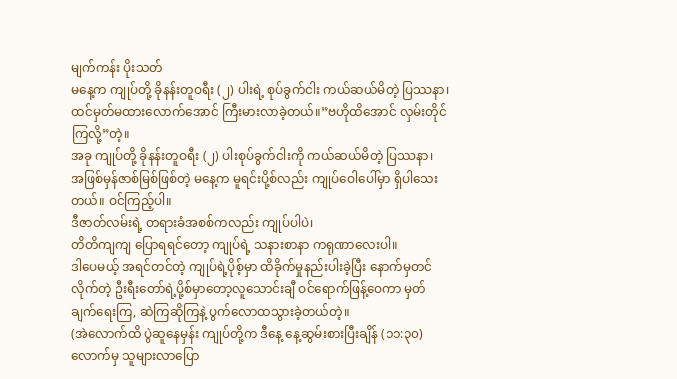မျက်ကန်း ပိုးသတ်
မနေ့က ကျုပ်တို့ ခိုနန်းတူဝရီး (၂) ပါးရဲ့ စုပ်ခွက်ငါး ကယ်ဆယ်မိတဲ့ ပြဿနာ၊ထင်မှတ်မထားလောက်အောင် ကြီးမားလာခဲ့တယ်။”ဗဟိုထိအောင် လှမ်းတိုင်ကြလို့”တဲ့။
အခု ကျုပ်တို့ ခိုနန်းတူဝရီး (၂) ပါးစုပ်ခွက်ငါးကို ကယ်ဆယ်မိတဲ့ ပြဿနာ၊
အဖြစ်မှန်ဇာစ်မြစ်ဖြစ်တဲ့ မနေ့က မူရင်းပို့စ်လည်း ကျုပ်ဝေါပေါ်မှာ ရှိပါသေးတယ်။ ဝင်ကြည့်ပါ။
ဒီဇာတ်လမ်းရဲ့ တရားခံအစစ်ကလည်း ကျုပ်ပါပဲ၊
တိတိကျကျ ပြောရရင်တော့ ကျုပ်ရဲ့ သနားစာနာ ကရုဏာလေးပါ။
ဒါပေမယ့် အရင်တင်တဲ့ ကျုပ်ရဲ့ပိုစ့်မှာ ထိခိုက်မှုနည်းပါးခဲ့ပြီး နောက်မှတင်လိုက်တဲ့ ဦးရီးတော်ရဲ့ပို့စ်မှာတော့လူသောင်းချီ ဝင်ရောက်ဖြန့်ဝေကာ မှတ်ချက်ရေးကြ, ဆဲကြဆိုကြနဲ့ ပွက်လောထသွားခဲ့တယ်တဲ့။
(အဲလောက်ထိ ပွဲဆူနေမှန်း ကျုပ်တို့က ဒီနေ့ နေ့ဆွမ်းစားပြီးချိန် (၁၁:၃၀) လောက်မှ သူများလာပြော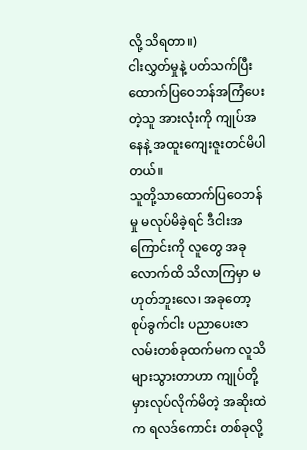လို့ သိရတာ။)
ငါးလွှတ်မှုနဲ့ ပတ်သက်ပြီး ထောက်ပြဝေဘန်အကြံပေးတဲ့သူ အားလုံးကို ကျုပ်အနေနဲ့ အထူးကျေးဇူးတင်မိပါတယ်။
သူတို့သာထောက်ပြဝေဘန်မှု မလုပ်မိခဲ့ရင် ဒီငါးအကြောင်းကို လူတွေ အခုလောက်ထိ သိလာကြမှာ မဟုတ်ဘူးလေ၊ အခုတော့ စုပ်ခွက်ငါး ပညာပေးဇာလမ်းတစ်ခုထက်မက လူသိများသွားတာဟာ ကျုပ်တို့မှားလုပ်လိုက်မိတဲ့ အဆိုးထဲက ရလဒ်ကောင်း တစ်ခုလို့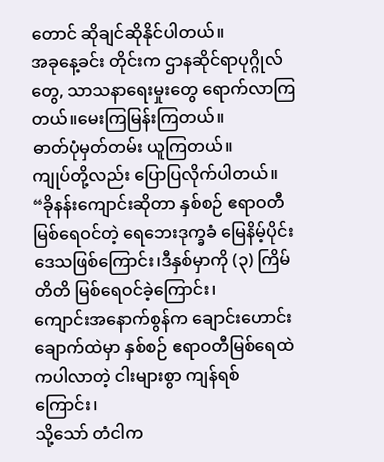တောင် ဆိုချင်ဆိုနိုင်ပါတယ်။
အခုနေ့ခင်း တိုင်းက ဌာနဆိုင်ရာပုဂ္ဂိုလ်တွေ, သာသနာရေးမှုးတွေ ရောက်လာကြတယ်။မေးကြမြန်းကြတယ်။
ဓာတ်ပုံမှတ်တမ်း ယူကြတယ်။
ကျုပ်တို့လည်း ပြောပြလိုက်ပါတယ်။
“ခိုနန်းကျောင်းဆိုတာ နှစ်စဉ် ဧရာဝတီမြစ်ရေဝင်တဲ့ ရေဘေးဒုက္ခခံ မြေနိမ့်ပိုင်း ဒေသဖြစ်ကြောင်း၊ဒီနှစ်မှာကို (၃) ကြိမ်တိတိ မြစ်ရေဝင်ခဲ့ကြောင်း၊
ကျောင်းအနောက်စွန်က ချောင်းဟောင်း ချောက်ထဲမှာ နှစ်စဉ် ဧရာဝတီမြစ်ရေထဲကပါလာတဲ့ ငါးများစွာ ကျန်ရစ်ကြောင်း၊
သို့သော် တံငါက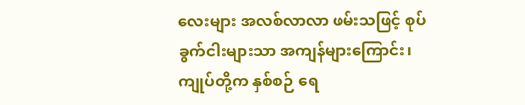လေးများ အလစ်လာလာ ဖမ်းသဖြင့် စုပ်ခွက်ငါးများသာ အကျန်များကြောင်း၊
ကျုပ်တို့က နှစ်စဉ် ရေ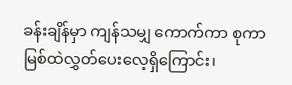ခန်းချိန်မှာ ကျန်သမျှ ကောက်ကာ စုကာ မြစ်ထဲလွှတ်ပေးလေ့ရှိကြောင်း၊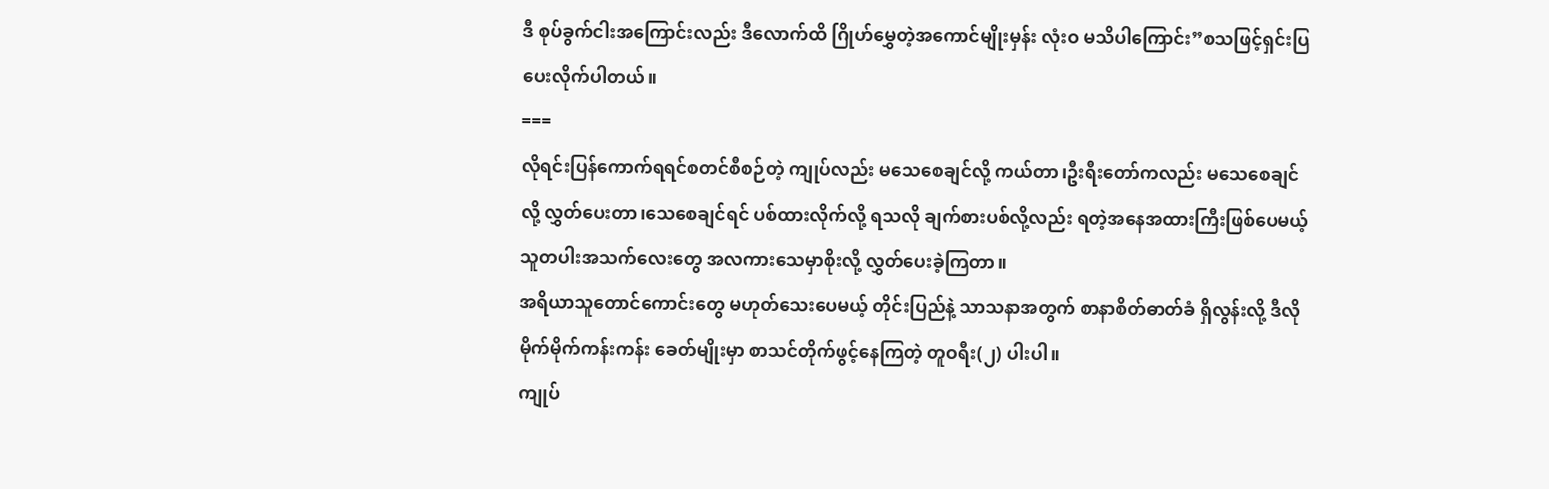ဒီ စုပ်ခွက်ငါးအကြောင်းလည်း ဒီလောက်ထိ ဂြိုဟ်မွှေတဲ့အကောင်မျိုးမှန်း လုံးဝ မသိပါကြောင်း”စသဖြင့်ရှင်းပြပေးလိုက်ပါတယ်။
===
လိုရင်းပြန်ကောက်ရရင်စတင်စီစဉ်တဲ့ ကျုပ်လည်း မသေစေချင်လို့ ကယ်တာ၊ဦးရီးတော်ကလည်း မသေစေချင်လို့ လွှတ်ပေးတာ၊သေစေချင်ရင် ပစ်ထားလိုက်လို့ ရသလို ချက်စားပစ်လို့လည်း ရတဲ့အနေအထားကြီးဖြစ်ပေမယ့်သူတပါးအသက်လေးတွေ အလကားသေမှာစိုးလို့ လွှတ်ပေးခဲ့ကြတာ။
အရိယာသူတောင်ကောင်းတွေ မဟုတ်သေးပေမယ့် တိုင်းပြည်နဲ့ သာသနာအတွက် စာနာစိတ်ဓာတ်ခံ ရှိလွန်းလို့ ဒီလို မိုက်မိုက်ကန်းကန်း ခေတ်မျိုးမှာ စာသင်တိုက်ဖွင့်နေကြတဲ့ တူဝရီး(၂) ပါးပါ။
ကျုပ်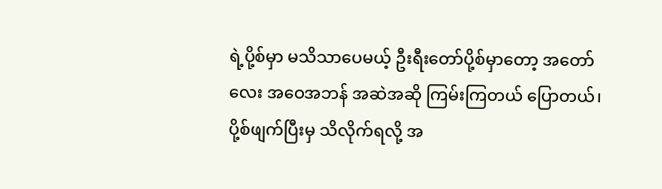ရဲ့ပို့စ်မှာ မသိသာပေမယ့် ဦးရီးတော်ပို့စ်မှာတော့ အတော်လေး အဝေအဘန် အဆဲအဆို ကြမ်းကြတယ် ပြောတယ်၊ပို့စ်ဖျက်ပြီးမှ သိလိုက်ရလို့ အ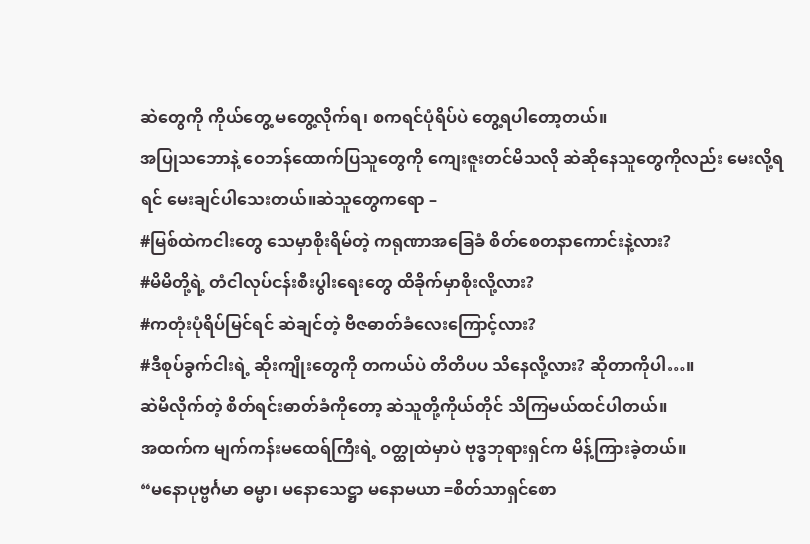ဆဲတွေကို ကိုယ်တွေ့ မတွေ့လိုက်ရ၊ စကရင်ပုံရိပ်ပဲ တွေ့ရပါတော့တယ်။
အပြုသဘောနဲ့ ဝေဘန်ထောက်ပြသူတွေကို ကျေးဇူးတင်မိသလို ဆဲဆိုနေသူတွေကိုလည်း မေးလို့ရရင် မေးချင်ပါသေးတယ်။ဆဲသူတွေကရော –
#မြစ်ထဲကငါးတွေ သေမှာစိုးရိမ်တဲ့ ကရုဏာအခြေခံ စိတ်စေတနာကောင်းနဲ့လား?
#မိမိတို့ရဲ့ တံငါလုပ်ငန်းစီးပွါးရေးတွေ ထိခိုက်မှာစိုးလို့လား?
#ကတုံးပုံရိပ်မြင်ရင် ဆဲချင်တဲ့ ဗီဇဓာတ်ခံလေးကြောင့်လား?
#ဒီစုပ်ခွက်ငါးရဲ့ ဆိုးကျိုးတွေကို တကယ်ပဲ တိတိပပ သိနေလို့လား? ဆိုတာကိုပါ…။
ဆဲမိလိုက်တဲ့ စိတ်ရင်းဓာတ်ခံကိုတော့ ဆဲသူတို့ကိုယ်တိုင် သိကြမယ်ထင်ပါတယ်။
အထက်က မျက်ကန်းမထေရ်ကြီးရဲ့ ဝတ္ထုထဲမှာပဲ ဗုဒ္ဓဘုရားရှင်က မိန့်ကြားခဲ့တယ်။
“မနောပုဗ္ဗင်္ဂမာ ဓမ္မာ၊ မနောသေဋ္ဌာ မနောမယာ =စိတ်သာရှင်စော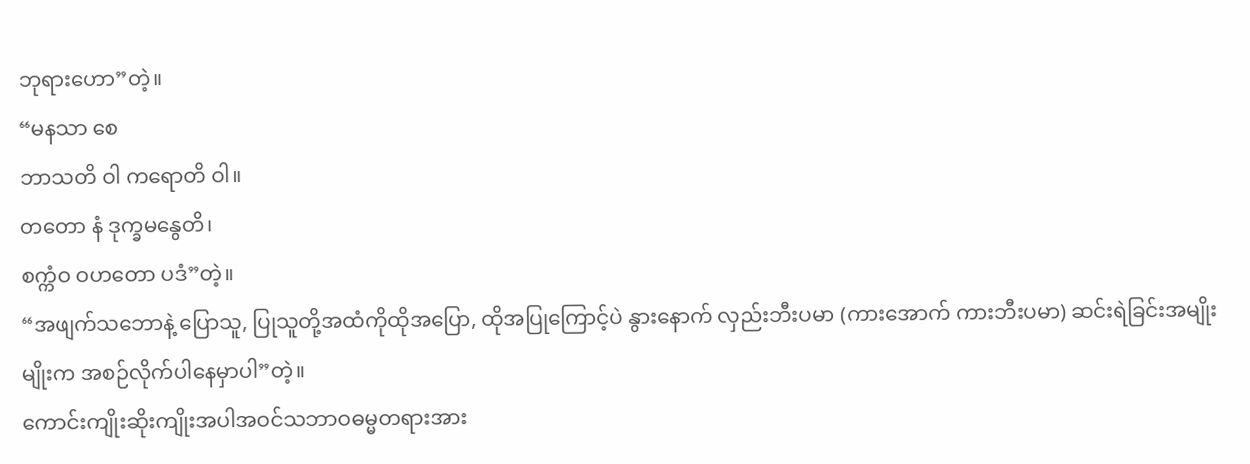ဘုရားဟော”တဲ့။
“မနသာ စေ
ဘာသတိ ဝါ ကရောတိ ဝါ။
တတော နံ ဒုက္ခမနွေတိ၊
စက္ကံဝ ဝဟတော ပဒံ”တဲ့။
“အဖျက်သဘောနဲ့ ပြောသူ, ပြုသူတို့အထံကိုထိုအပြော, ထိုအပြုကြောင့်ပဲ နွားနောက် လှည်းဘီးပမာ (ကားအောက် ကားဘီးပမာ) ဆင်းရဲခြင်းအမျိုးမျိုးက အစဉ်လိုက်ပါနေမှာပါ”တဲ့။
ကောင်းကျိုးဆိုးကျိုးအပါအဝင်သဘာဝဓမ္မတရားအား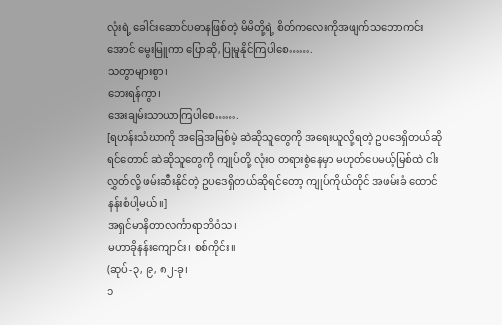လုံးရဲ့ ခေါင်းဆောင်ပဓာနဖြစ်တဲ့ မိမိတို့ရဲ့ စိတ်ကလေးကိုအဖျက်သဘောကင်းအောင် မွေးမြူကာ ပြောဆို,ပြုမူနိုင်ကြပါစေ…….
သတွာများစွာ၊
ဘေးရန်ကွာ၊
အေးချမ်းသာယာကြပါစေ…….
[ရဟန်းသံဃာကို အခြေအမြစ်မဲ့ ဆဲဆိုသူတွေကို အရေးယူလို့ရတဲ့ ဥပဒေရှိတယ်ဆိုရင်တောင် ဆဲဆိုသူတွေကို ကျုပ်တို့ လုံးဝ တရားစွဲနေမှာ မဟုတ်ပေမယ့်မြစ်ထဲ ငါးလွှတ်လို့ ဖမ်းဆီးနိုင်တဲ့ ဥပဒေရှိတယ်ဆိုရင်တော့ ကျုပ်ကိုယ်တိုင် အဖမ်းခံ ထောင်နန်းစံပါ့မယ်။]
အရှင်မာနိတာလင်္ကာရာဘိဝံသ၊
မဟာခိုနန်းကျောင်း၊ စစ်ကိုင်း။
(ဆုပ်-၃, ၉, ၈၂-ခု၊
၁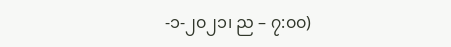-၁-၂၀၂၁၊ ည – ၇:၀၀)